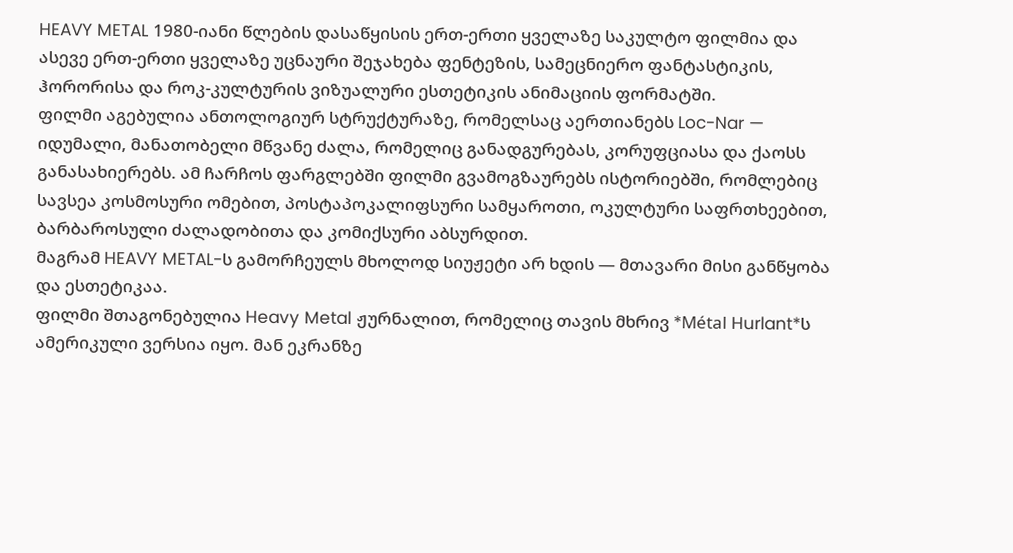HEAVY METAL 1980-იანი წლების დასაწყისის ერთ-ერთი ყველაზე საკულტო ფილმია და ასევე ერთ-ერთი ყველაზე უცნაური შეჯახება ფენტეზის, სამეცნიერო ფანტასტიკის, ჰორორისა და როკ-კულტურის ვიზუალური ესთეტიკის ანიმაციის ფორმატში.
ფილმი აგებულია ანთოლოგიურ სტრუქტურაზე, რომელსაც აერთიანებს Loc-Nar — იდუმალი, მანათობელი მწვანე ძალა, რომელიც განადგურებას, კორუფციასა და ქაოსს განასახიერებს. ამ ჩარჩოს ფარგლებში ფილმი გვამოგზაურებს ისტორიებში, რომლებიც სავსეა კოსმოსური ომებით, პოსტაპოკალიფსური სამყაროთი, ოკულტური საფრთხეებით, ბარბაროსული ძალადობითა და კომიქსური აბსურდით.
მაგრამ HEAVY METAL-ს გამორჩეულს მხოლოდ სიუჟეტი არ ხდის — მთავარი მისი განწყობა და ესთეტიკაა.
ფილმი შთაგონებულია Heavy Metal ჟურნალით, რომელიც თავის მხრივ *Métal Hurlant*ს ამერიკული ვერსია იყო. მან ეკრანზე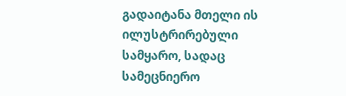გადაიტანა მთელი ის ილუსტრირებული სამყარო, სადაც სამეცნიერო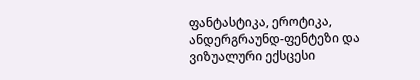ფანტასტიკა, ეროტიკა, ანდერგრაუნდ-ფენტეზი და ვიზუალური ექსცესი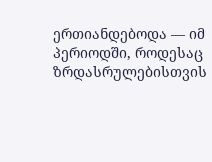ერთიანდებოდა — იმ პერიოდში, როდესაც ზრდასრულებისთვის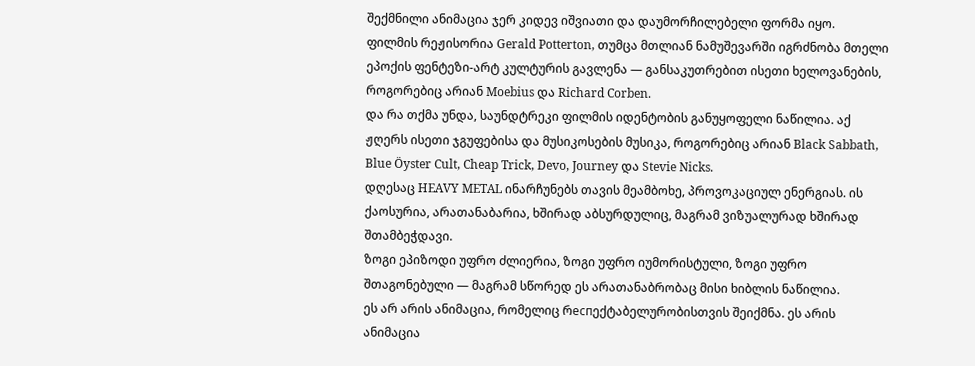შექმნილი ანიმაცია ჯერ კიდევ იშვიათი და დაუმორჩილებელი ფორმა იყო.
ფილმის რეჟისორია Gerald Potterton, თუმცა მთლიან ნამუშევარში იგრძნობა მთელი ეპოქის ფენტეზი-არტ კულტურის გავლენა — განსაკუთრებით ისეთი ხელოვანების, როგორებიც არიან Moebius და Richard Corben.
და რა თქმა უნდა, საუნდტრეკი ფილმის იდენტობის განუყოფელი ნაწილია. აქ ჟღერს ისეთი ჯგუფებისა და მუსიკოსების მუსიკა, როგორებიც არიან Black Sabbath, Blue Öyster Cult, Cheap Trick, Devo, Journey და Stevie Nicks.
დღესაც HEAVY METAL ინარჩუნებს თავის მეამბოხე, პროვოკაციულ ენერგიას. ის ქაოსურია, არათანაბარია, ხშირად აბსურდულიც, მაგრამ ვიზუალურად ხშირად შთამბეჭდავი.
ზოგი ეპიზოდი უფრო ძლიერია, ზოგი უფრო იუმორისტული, ზოგი უფრო შთაგონებული — მაგრამ სწორედ ეს არათანაბრობაც მისი ხიბლის ნაწილია.
ეს არ არის ანიმაცია, რომელიც რеспექტაბელურობისთვის შეიქმნა. ეს არის ანიმაცია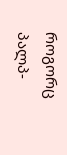როგორც პალპ-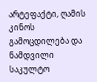არტეფაქტი, ღამის კინოს გამოცდილება და ნამდვილი საკულტო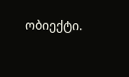ობიექტი.